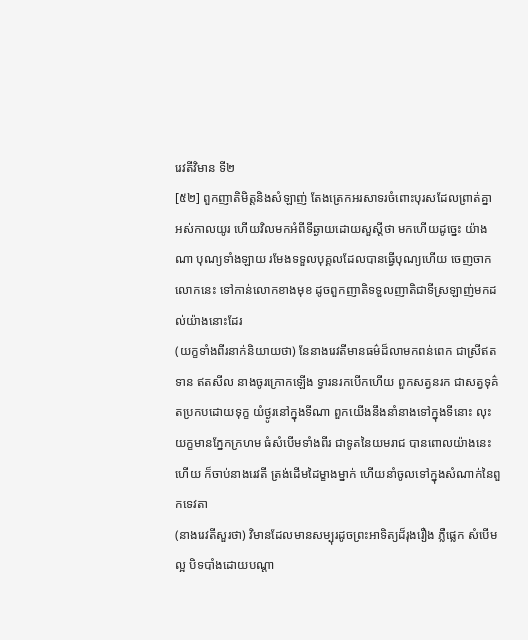រេវតីវិមាន ទី២
[៥២] ពួកញាតិមិត្តនិងសំឡាញ់ តែងត្រេកអរសាទរចំពោះបុរសដែលព្រាត់គ្នា អស់កាលយូរ ហើយវិលមកអំពីទីឆ្ងាយដោយសួស្តីថា មកហើយដូច្នេះ យ៉ាងណា បុណ្យទាំងឡាយ រមែងទទួលបុគ្គលដែលបានធ្វើបុណ្យហើយ ចេញចាកលោកនេះ ទៅកាន់លោកខាងមុខ ដូចពួកញាតិទទួលញាតិជាទីស្រឡាញ់មកដល់យ៉ាងនោះដែរ
(យក្ខទាំងពីរនាក់និយាយថា) នែនាងរេវតីមានធម៌ដ៏លាមកពន់ពេក ជាស្រីឥតទាន ឥតសីល នាងចូរក្រោកឡើង ទ្វារនរកបើកហើយ ពួកសត្វនរក ជាសត្វទុគ៌តប្រកបដោយទុក្ខ យំថ្ងូរនៅក្នុងទីណា ពួកយើងនឹងនាំនាងទៅក្នុងទីនោះ លុះយក្ខមានភ្នែកក្រហម ធំសំបើមទាំងពីរ ជាទូតនៃយមរាជ បានពោលយ៉ាងនេះហើយ ក៏ចាប់នាងរេវតី ត្រង់ដើមដៃម្ខាងម្នាក់ ហើយនាំចូលទៅក្នុងសំណាក់នៃពួកទេវតា
(នាងរេវតីសួរថា) វិមានដែលមានសម្បុរដូចព្រះអាទិត្យដ៏រុងរឿង ភ្លឺផ្លេក សំបើមល្អ បិទបាំងដោយបណ្តា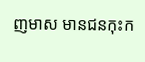ញមាស មានជនកុះក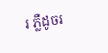រ ភ្លឺដូចរ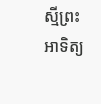ស្មីព្រះអាទិត្យ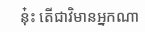នុ៎ះ តើជាវិមានអ្នកណា